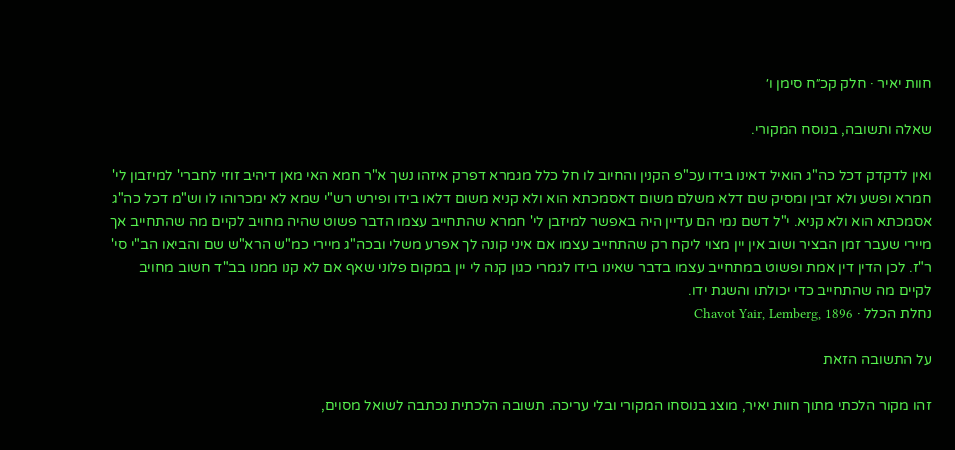חוות יאיר · חלק קכ״ח סימן ו׳

שאלה ותשובה, בנוסח המקורי.

ואין לדקדק דכל כה"ג הואיל דאינו בידו עכ"פ הקנין והחיוב לו חל כלל מגמרא דפרק איזהו נשך א"ר חמא האי מאן דיהיב זוזי לחברי' למיזבון לי' חמרא ופשע ולא זבין ומסיק שם דלא משלם משום דאסמכתא הוא ולא קניא משום דלאו בידו ופירש רש"י שמא לא ימכרוהו לו וש"מ דכל כה"ג אסמכתא הוא ולא קניא. י"ל דשם נמי הם עדיין היה באפשר למיזבן לי' חמרא שהתחייב עצמו הדבר פשוט שהיה מחויב לקיים מה שהתחייב אך מיירי שעבר זמן הבציר ושוב אין יין מצוי ליקח רק שהתחייב עצמו אם איני קונה לך אפרע משלי ובכה"ג מיירי כמ"ש הרא"ש שם והביאו הב"י סי' ר"ז. לכן הדין דין אמת ופשוט במתחייב עצמו בדבר שאינו בידו לגמרי כגון קנה לי יין במקום פלוני שאף אם לא קנו ממנו בב"ד חשוב מחויב לקיים מה שהתחייב כדי יכולתו והשגת ידו.
נחלת הכלל · Chavot Yair, Lemberg, 1896

על התשובה הזאת

זהו מקור הלכתי מתוך חוות יאיר, מוצג בנוסחו המקורי ובלי עריכה. תשובה הלכתית נכתבה לשואל מסוים,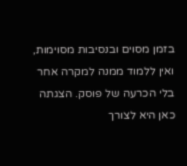בזמן מסוים ובנסיבות מסוימות, ואין ללמוד ממנה למקרה אחר בלי הכרעה של פוסק. הצגתה כאן היא לצורך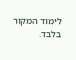לימוד המקור בלבד.